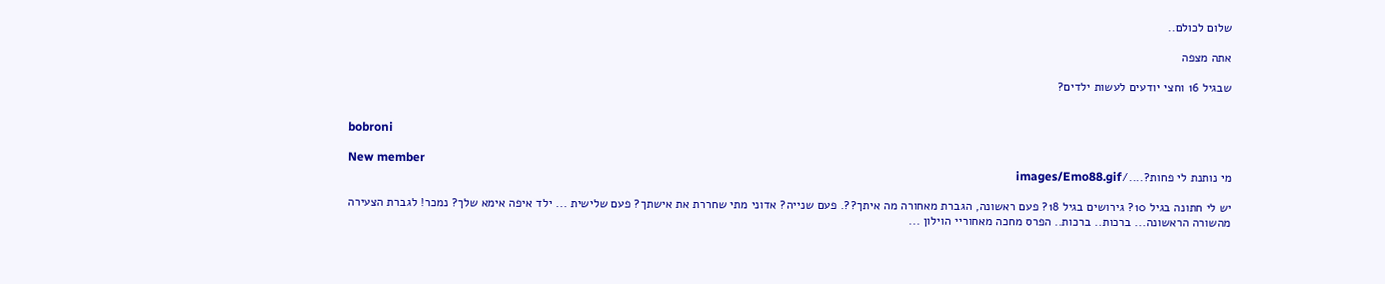שלום לכולם..

אתה מצפה

שבגיל 16 וחצי יודעים לעשות ילדים?


bobroni

New member
מי נותנת לי פחות?..../images/Emo88.gif

יש לי חתונה בגיל 10? גירושים בגיל 18? פעם ראשונה, הגברת מאחורה מה איתך??. פעם שנייה? אדוני מתי שחררת את אישתך? פעם שלישית ... ילד איפה אימא שלך? נמכר! לגברת הצעירה מהשורה הראשונה... ברכות.. ברכות.. הפרס מחכה מאחוריי הוילון ...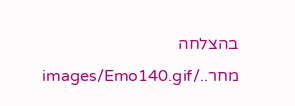בהצלחה מחר../images/Emo140.gif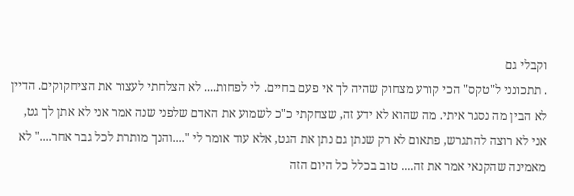וקבלי גם
. תתכונני ל"טקס" הכי קורע מצחוק שהיה לך אי פעם בחיים. לי לפחות.... לא הצלחתי לעצור את הציחקוקים. הדיין לא הבין מה נסגר איתי. מה שהוא לא ידע זה, שצחקתי כ"כ לשמוע את האדם שלפני שנה אמר אני לא אתן לך גט, אני לא רוצה להתגרש, פתאום לא רק שנתן גם נתן את הגט, אלא עוד אומר לי "....והנך מותרת לכל גבר אחר...." לא מאמינה שהקנאי אמר את זה.... טוב בכלל כל היום הזה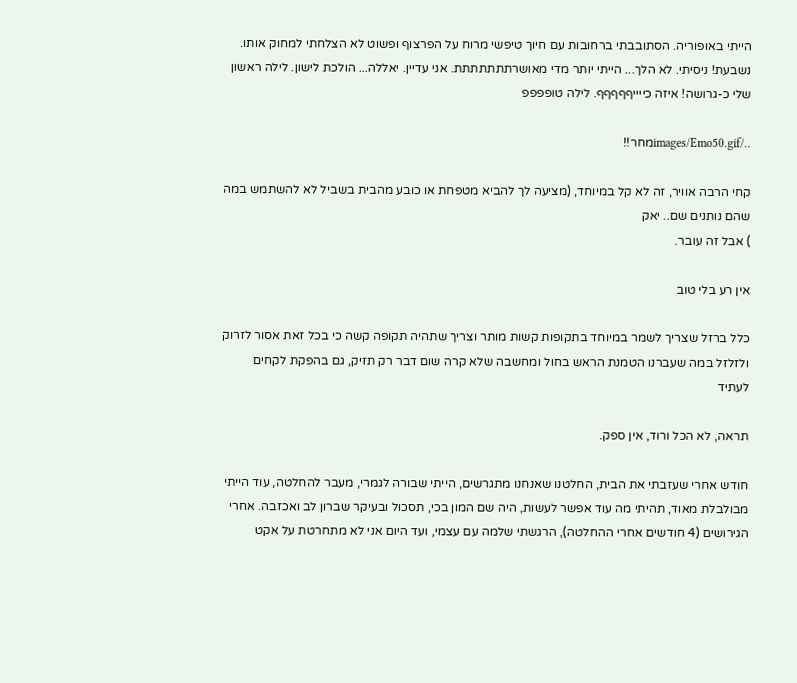הייתי באופוריה. הסתובבתי ברחובות עם חיוך טיפשי מרוח על הפרצוף ופשוט לא הצלחתי למחוק אותו. נשבעת! ניסיתי. לא הלך... הייתי יותר מדי מאושרתתתתתתת. אני עדיין. יאללה... הולכת לישון. לילה ראשון שלי כ-גרושה! איזה כייייףףףףף. לילה טופפפפ

../images/Emo50.gifמחר!!

קחי הרבה אוויר, זה לא קל במיוחד, (מציעה לך להביא מטפחת או כובע מהבית בשביל לא להשתמש במה שהם נותנים שם.. יאק
) אבל זה עובר.

אין רע בלי טוב

כלל ברזל שצריך לשמר במיוחד בתקופות קשות מותר וצריך שתהיה תקופה קשה כי בכל זאת אסור לזרוק ולזלזל במה שעברנו הטמנת הראש בחול ומחשבה שלא קרה שום דבר רק תזיק, גם בהפקת לקחים לעתיד

תראה, לא הכל ורוד, אין ספק.

חודש אחרי שעזבתי את הבית, החלטנו שאנחנו מתגרשים, הייתי שבורה לגמרי, מעבר להחלטה, עוד הייתי מבולבלת מאוד, תהיתי מה עוד אפשר לעשות, היה שם המון בכי, תסכול ובעיקר שברון לב ואכזבה. אחרי הגירושים (4 חודשים אחרי ההחלטה), הרגשתי שלמה עם עצמי, ועד היום אני לא מתחרטת על אקט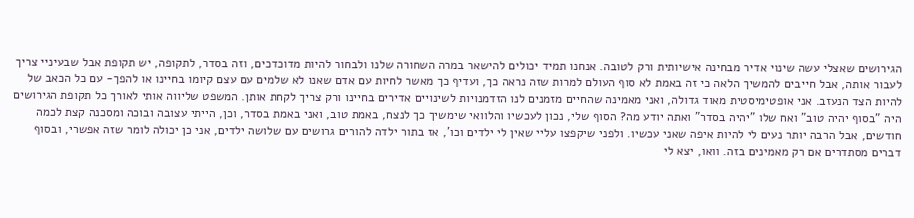הגירושים שאצלי עשה שינוי אדיר מבחינה אישיותית ורק לטובה. אנחנו תמיד יכולים להישאר במרה השחורה שלנו ולבחור להיות מדוכדכים, וזה בסדר, לתקופה, יש תקופת אבל שבעיניי צריך לעבור אותה, אבל חייבים להמשיך הלאה כי זה באמת לא סוף העולם למרות שזה נראה כך, ועדיף כך מאשר לחיות עם אדם שאנו לא שלמים עם עצם קיומו בחיינו או להפך- עם כל הכאב של להיות הצד הנעזב. אני אופטימיסטית מאוד גדולה, ואני מאמינה שהחיים מזמנים לנו הזדמנויות לשינויים אדירים בחיינו ורק צריך לקחת אותן. המשפט שליווה אותי לאורך כל תקופת הגירושים היה "בסוף יהיה טוב" ואח שלו "יהיה בסדר" ואתה יודע מה? הסוף שלי, נכון לעכשיו והלוואי שימשיך כך לנצח, באמת טוב, ואני באמת בסדר, וכן, הייתי עצובה ובוכה ומסכנה קצת לכמה חודשים, אבל הרבה יותר נעים לי להיות איפה שאני עכשיו. ולפני שיקפצו עליי שאין לי ילדים וכו', אז בתור ילדה להורים גרושים עם שלושה ילדים, אני כן יכולה לומר שזה אפשרי, ובסוף דברים מסתדרים אם רק מאמינים בזה. וואו, יצא לי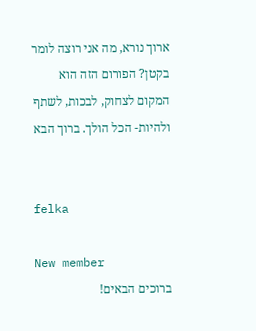ארוך נורא, מה אני רוצה לומר בקטן? הפורום הזה הוא המקום לצחוק, לבכות, לשתף ולהיות- הכל הולך. ברוך הבא


felka

New member
ברוכים הבאים!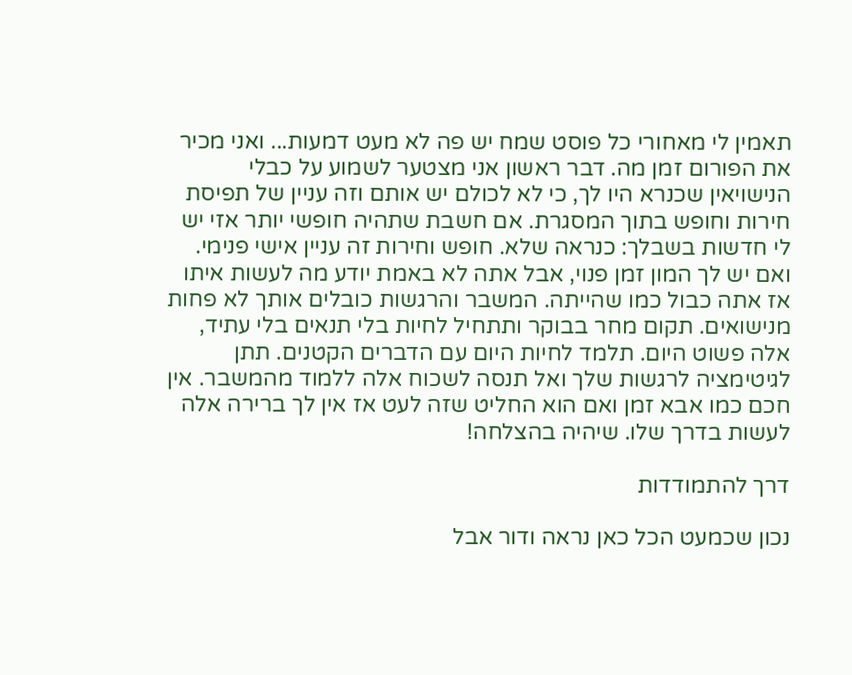תאמין לי מאחורי כל פוסט שמח יש פה לא מעט דמעות... ואני מכיר את הפורום זמן מה. דבר ראשון אני מצטער לשמוע על כבלי הנישויאין שכנרא היו לך, כי לא לכולם יש אותם וזה עניין של תפיסת חירות וחופש בתוך המסגרת. אם חשבת שתהיה חופשי יותר אזי יש לי חדשות בשבלך: כנראה שלא. חופש וחירות זה עניין אישי פנימי. ואם יש לך המון זמן פנוי, אבל אתה לא באמת יודע מה לעשות איתו אז אתה כבול כמו שהייתה. המשבר והרגשות כובלים אותך לא פחות מנישואים. תקום מחר בבוקר ותתחיל לחיות בלי תנאים בלי עתיד, אלה פשוט היום. תלמד לחיות היום עם הדברים הקטנים. תתן לגיטימציה לרגשות שלך ואל תנסה לשכוח אלה ללמוד מהמשבר. אין חכם כמו אבא זמן ואם הוא החליט שזה לעט אז אין לך ברירה אלה לעשות בדרך שלו. שיהיה בהצלחה!

דרך להתמודדות

נכון שכמעט הכל כאן נראה ודור אבל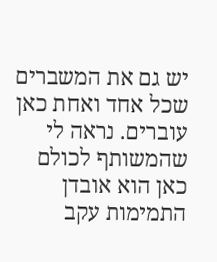יש גם את המשברים שכל אחד ואחת כאן עוברים. נראה לי שהמשותף לכולם כאן הוא אובדן התמימות עקב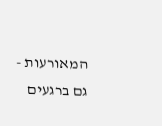המאורעות - גם ברגעים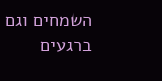השמחים וגם ברגעים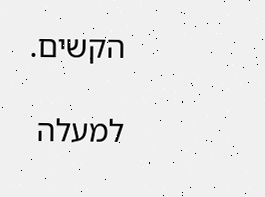הקשים.

למעלה